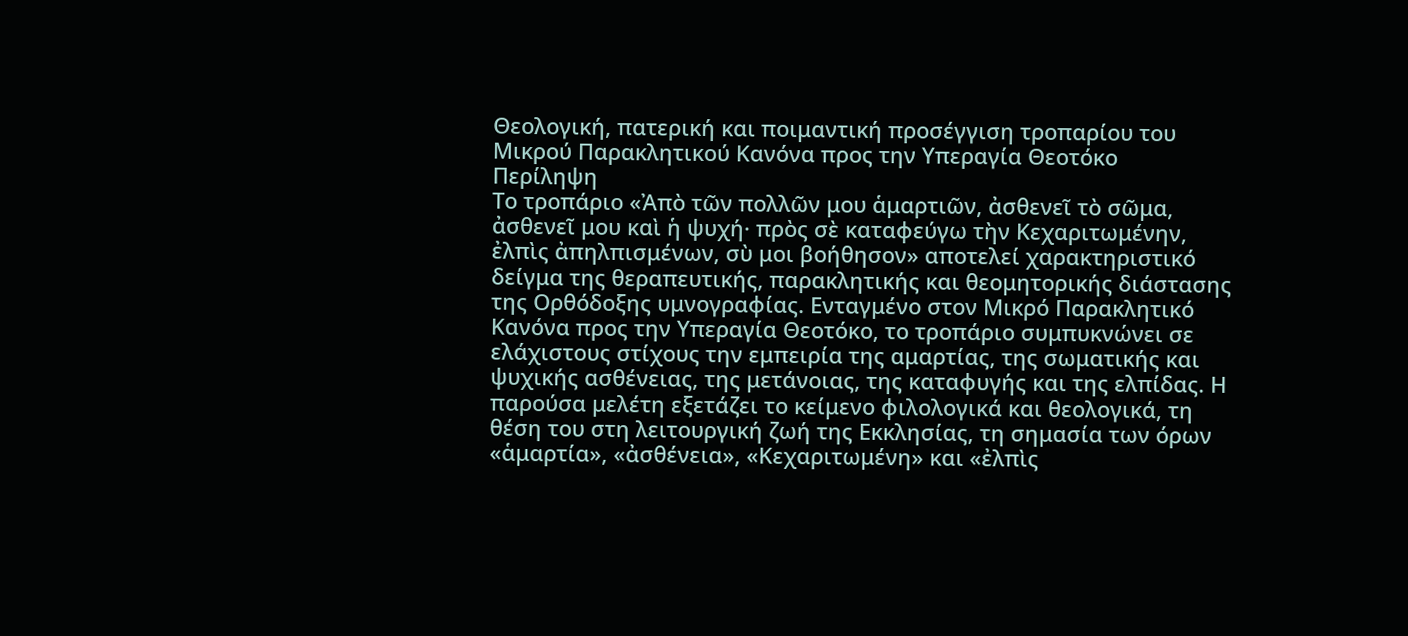Θεολογική, πατερική και ποιμαντική προσέγγιση τροπαρίου του Μικρού Παρακλητικού Κανόνα προς την Υπεραγία Θεοτόκο
Περίληψη
Το τροπάριο «Ἀπὸ τῶν πολλῶν μου ἁμαρτιῶν, ἀσθενεῖ τὸ σῶμα, ἀσθενεῖ μου καὶ ἡ ψυχή· πρὸς σὲ καταφεύγω τὴν Κεχαριτωμένην, ἐλπὶς ἀπηλπισμένων, σὺ μοι βοήθησον» αποτελεί χαρακτηριστικό δείγμα της θεραπευτικής, παρακλητικής και θεομητορικής διάστασης της Ορθόδοξης υμνογραφίας. Ενταγμένο στον Μικρό Παρακλητικό Κανόνα προς την Υπεραγία Θεοτόκο, το τροπάριο συμπυκνώνει σε ελάχιστους στίχους την εμπειρία της αμαρτίας, της σωματικής και ψυχικής ασθένειας, της μετάνοιας, της καταφυγής και της ελπίδας. Η παρούσα μελέτη εξετάζει το κείμενο φιλολογικά και θεολογικά, τη θέση του στη λειτουργική ζωή της Εκκλησίας, τη σημασία των όρων «ἁμαρτία», «ἀσθένεια», «Κεχαριτωμένη» και «ἐλπὶς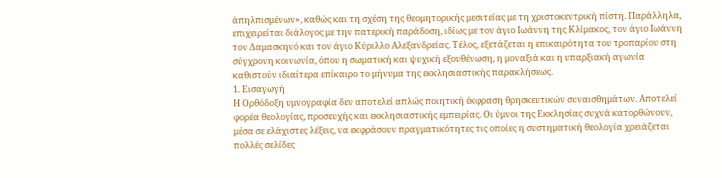ἀπηλπισμένων», καθώς και τη σχέση της θεομητορικής μεσιτείας με τη χριστοκεντρική πίστη. Παράλληλα, επιχειρείται διάλογος με την πατερική παράδοση, ιδίως με τον άγιο Ιωάννη της Κλίμακος, τον άγιο Ιωάννη τον Δαμασκηνό και τον άγιο Κύριλλο Αλεξανδρείας. Τέλος, εξετάζεται η επικαιρότητα του τροπαρίου στη σύγχρονη κοινωνία, όπου η σωματική και ψυχική εξουθένωση, η μοναξιά και η υπαρξιακή αγωνία καθιστούν ιδιαίτερα επίκαιρο το μήνυμα της εκκλησιαστικής παρακλήσεως.
1. Εισαγωγή
Η Ορθόδοξη υμνογραφία δεν αποτελεί απλώς ποιητική έκφραση θρησκευτικών συναισθημάτων. Αποτελεί φορέα θεολογίας, προσευχής και εκκλησιαστικής εμπειρίας. Οι ύμνοι της Εκκλησίας συχνά κατορθώνουν, μέσα σε ελάχιστες λέξεις, να εκφράσουν πραγματικότητες τις οποίες η συστηματική θεολογία χρειάζεται πολλές σελίδες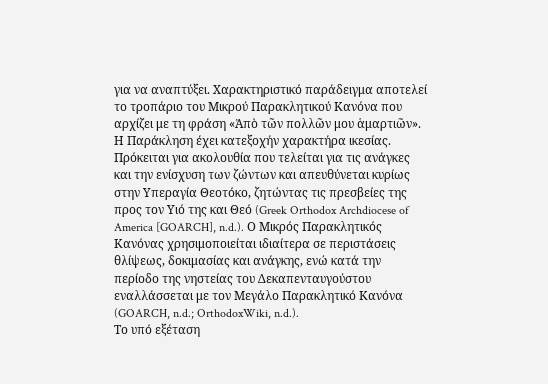για να αναπτύξει. Χαρακτηριστικό παράδειγμα αποτελεί το τροπάριο του Μικρού Παρακλητικού Κανόνα που αρχίζει με τη φράση «Ἀπὸ τῶν πολλῶν μου ἁμαρτιῶν».
Η Παράκληση έχει κατεξοχήν χαρακτήρα ικεσίας. Πρόκειται για ακολουθία που τελείται για τις ανάγκες και την ενίσχυση των ζώντων και απευθύνεται κυρίως στην Υπεραγία Θεοτόκο, ζητώντας τις πρεσβείες της προς τον Υιό της και Θεό (Greek Orthodox Archdiocese of America [GOARCH], n.d.). Ο Μικρός Παρακλητικός Κανόνας χρησιμοποιείται ιδιαίτερα σε περιστάσεις θλίψεως, δοκιμασίας και ανάγκης, ενώ κατά την περίοδο της νηστείας του Δεκαπενταυγούστου εναλλάσσεται με τον Μεγάλο Παρακλητικό Κανόνα (GOARCH, n.d.; OrthodoxWiki, n.d.).
Το υπό εξέταση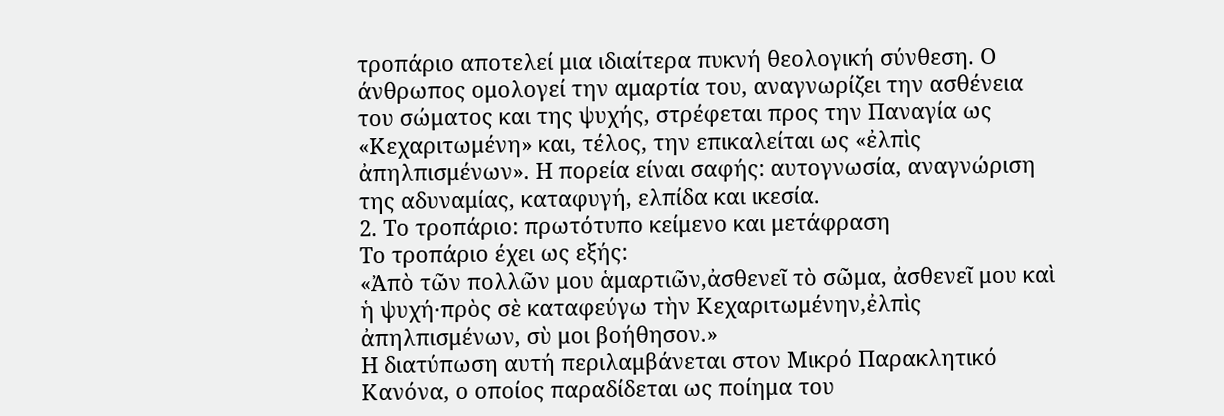τροπάριο αποτελεί μια ιδιαίτερα πυκνή θεολογική σύνθεση. Ο άνθρωπος ομολογεί την αμαρτία του, αναγνωρίζει την ασθένεια του σώματος και της ψυχής, στρέφεται προς την Παναγία ως «Κεχαριτωμένη» και, τέλος, την επικαλείται ως «ἐλπὶς ἀπηλπισμένων». Η πορεία είναι σαφής: αυτογνωσία, αναγνώριση της αδυναμίας, καταφυγή, ελπίδα και ικεσία.
2. Το τροπάριο: πρωτότυπο κείμενο και μετάφραση
Το τροπάριο έχει ως εξής:
«Ἀπὸ τῶν πολλῶν μου ἁμαρτιῶν,ἀσθενεῖ τὸ σῶμα, ἀσθενεῖ μου καὶ ἡ ψυχή·πρὸς σὲ καταφεύγω τὴν Κεχαριτωμένην,ἐλπὶς ἀπηλπισμένων, σὺ μοι βοήθησον.»
Η διατύπωση αυτή περιλαμβάνεται στον Μικρό Παρακλητικό Κανόνα, ο οποίος παραδίδεται ως ποίημα του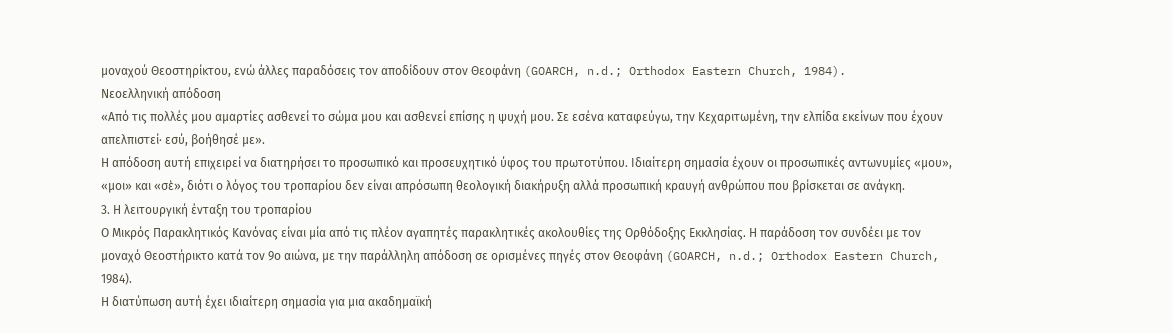μοναχού Θεοστηρίκτου, ενώ άλλες παραδόσεις τον αποδίδουν στον Θεοφάνη (GOARCH, n.d.; Orthodox Eastern Church, 1984).
Νεοελληνική απόδοση
«Από τις πολλές μου αμαρτίες ασθενεί το σώμα μου και ασθενεί επίσης η ψυχή μου. Σε εσένα καταφεύγω, την Κεχαριτωμένη, την ελπίδα εκείνων που έχουν απελπιστεί· εσύ, βοήθησέ με».
Η απόδοση αυτή επιχειρεί να διατηρήσει το προσωπικό και προσευχητικό ύφος του πρωτοτύπου. Ιδιαίτερη σημασία έχουν οι προσωπικές αντωνυμίες «μου», «μοι» και «σὲ», διότι ο λόγος του τροπαρίου δεν είναι απρόσωπη θεολογική διακήρυξη αλλά προσωπική κραυγή ανθρώπου που βρίσκεται σε ανάγκη.
3. Η λειτουργική ένταξη του τροπαρίου
Ο Μικρός Παρακλητικός Κανόνας είναι μία από τις πλέον αγαπητές παρακλητικές ακολουθίες της Ορθόδοξης Εκκλησίας. Η παράδοση τον συνδέει με τον μοναχό Θεοστήρικτο κατά τον 9ο αιώνα, με την παράλληλη απόδοση σε ορισμένες πηγές στον Θεοφάνη (GOARCH, n.d.; Orthodox Eastern Church, 1984).
Η διατύπωση αυτή έχει ιδιαίτερη σημασία για μια ακαδημαϊκή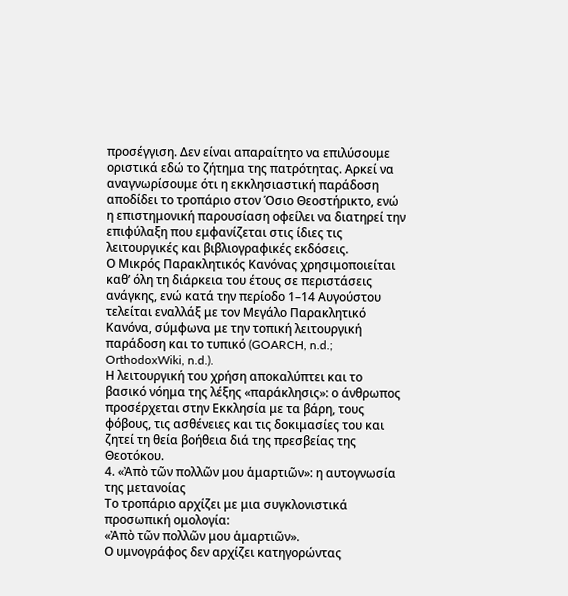προσέγγιση. Δεν είναι απαραίτητο να επιλύσουμε οριστικά εδώ το ζήτημα της πατρότητας. Αρκεί να αναγνωρίσουμε ότι η εκκλησιαστική παράδοση αποδίδει το τροπάριο στον Όσιο Θεοστήρικτο, ενώ η επιστημονική παρουσίαση οφείλει να διατηρεί την επιφύλαξη που εμφανίζεται στις ίδιες τις λειτουργικές και βιβλιογραφικές εκδόσεις.
Ο Μικρός Παρακλητικός Κανόνας χρησιμοποιείται καθ’ όλη τη διάρκεια του έτους σε περιστάσεις ανάγκης, ενώ κατά την περίοδο 1–14 Αυγούστου τελείται εναλλάξ με τον Μεγάλο Παρακλητικό Κανόνα, σύμφωνα με την τοπική λειτουργική παράδοση και το τυπικό (GOARCH, n.d.; OrthodoxWiki, n.d.).
Η λειτουργική του χρήση αποκαλύπτει και το βασικό νόημα της λέξης «παράκλησις»: ο άνθρωπος προσέρχεται στην Εκκλησία με τα βάρη, τους φόβους, τις ασθένειες και τις δοκιμασίες του και ζητεί τη θεία βοήθεια διά της πρεσβείας της Θεοτόκου.
4. «Ἀπὸ τῶν πολλῶν μου ἁμαρτιῶν»: η αυτογνωσία της μετανοίας
Το τροπάριο αρχίζει με μια συγκλονιστικά προσωπική ομολογία:
«Ἀπὸ τῶν πολλῶν μου ἁμαρτιῶν».
Ο υμνογράφος δεν αρχίζει κατηγορώντας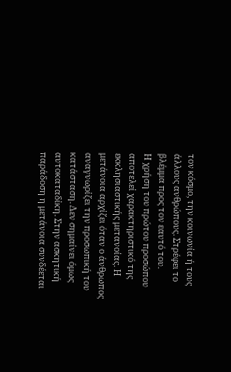τον κόσμο, την κοινωνία ή τους άλλους ανθρώπους. Στρέφει το βλέμμα προς τον εαυτό του.
Η χρήση του πρώτου προσώπου αποτελεί χαρακτηριστικό της εκκλησιαστικής μετανοίας. Η μετάνοια αρχίζει όταν ο άνθρωπος αναγνωρίζει την προσωπική του κατάσταση. Δεν σημαίνει όμως αυτοκαταδίκη. Στην ασκητική παράδοση η μετάνοια συνδέεται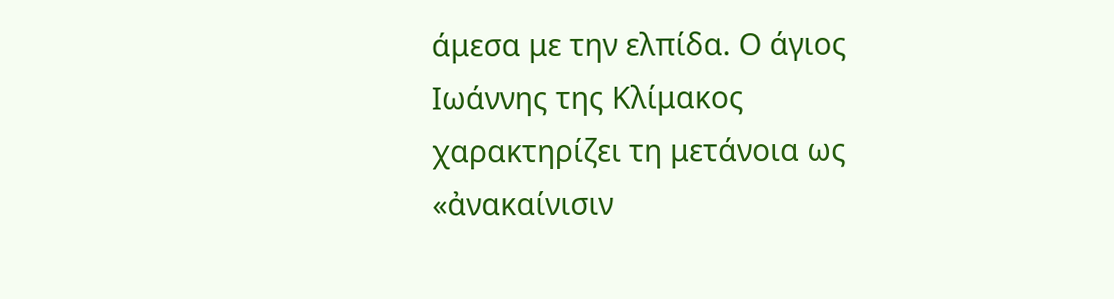άμεσα με την ελπίδα. Ο άγιος Ιωάννης της Κλίμακος χαρακτηρίζει τη μετάνοια ως «ἀνακαίνισιν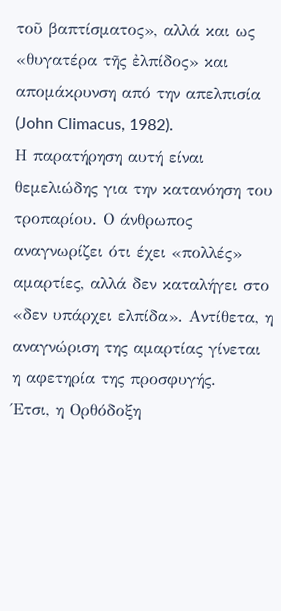τοῦ βαπτίσματος», αλλά και ως «θυγατέρα τῆς ἐλπίδος» και απομάκρυνση από την απελπισία (John Climacus, 1982).
Η παρατήρηση αυτή είναι θεμελιώδης για την κατανόηση του τροπαρίου. Ο άνθρωπος αναγνωρίζει ότι έχει «πολλές» αμαρτίες, αλλά δεν καταλήγει στο «δεν υπάρχει ελπίδα». Αντίθετα, η αναγνώριση της αμαρτίας γίνεται η αφετηρία της προσφυγής.
Έτσι, η Ορθόδοξη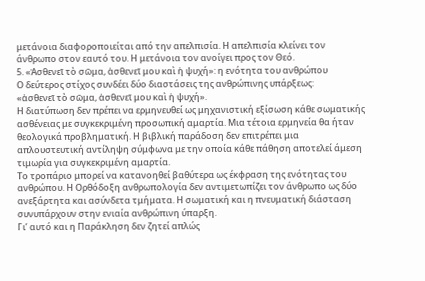μετάνοια διαφοροποιείται από την απελπισία. Η απελπισία κλείνει τον άνθρωπο στον εαυτό του. Η μετάνοια τον ανοίγει προς τον Θεό.
5. «Ἀσθενεῖ τὸ σῶμα, ἀσθενεῖ μου καὶ ἡ ψυχή»: η ενότητα του ανθρώπου
Ο δεύτερος στίχος συνδέει δύο διαστάσεις της ανθρώπινης υπάρξεως:
«ἀσθενεῖ τὸ σῶμα, ἀσθενεῖ μου καὶ ἡ ψυχή».
Η διατύπωση δεν πρέπει να ερμηνευθεί ως μηχανιστική εξίσωση κάθε σωματικής ασθένειας με συγκεκριμένη προσωπική αμαρτία. Μια τέτοια ερμηνεία θα ήταν θεολογικά προβληματική. Η βιβλική παράδοση δεν επιτρέπει μια απλουστευτική αντίληψη σύμφωνα με την οποία κάθε πάθηση αποτελεί άμεση τιμωρία για συγκεκριμένη αμαρτία.
Το τροπάριο μπορεί να κατανοηθεί βαθύτερα ως έκφραση της ενότητας του ανθρώπου. Η Ορθόδοξη ανθρωπολογία δεν αντιμετωπίζει τον άνθρωπο ως δύο ανεξάρτητα και ασύνδετα τμήματα. Η σωματική και η πνευματική διάσταση συνυπάρχουν στην ενιαία ανθρώπινη ύπαρξη.
Γι’ αυτό και η Παράκληση δεν ζητεί απλώς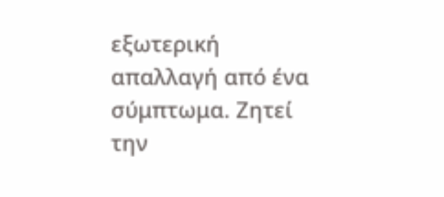εξωτερική απαλλαγή από ένα σύμπτωμα. Ζητεί την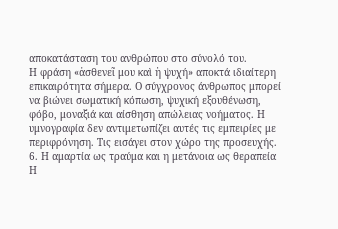αποκατάσταση του ανθρώπου στο σύνολό του.
Η φράση «ἀσθενεῖ μου καὶ ἡ ψυχή» αποκτά ιδιαίτερη επικαιρότητα σήμερα. Ο σύγχρονος άνθρωπος μπορεί να βιώνει σωματική κόπωση, ψυχική εξουθένωση, φόβο, μοναξιά και αίσθηση απώλειας νοήματος. Η υμνογραφία δεν αντιμετωπίζει αυτές τις εμπειρίες με περιφρόνηση. Τις εισάγει στον χώρο της προσευχής.
6. Η αμαρτία ως τραύμα και η μετάνοια ως θεραπεία
Η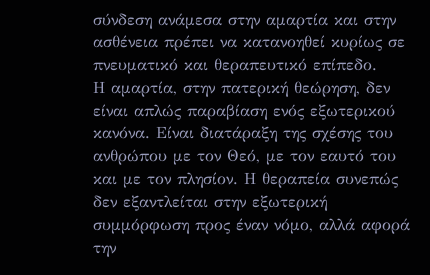σύνδεση ανάμεσα στην αμαρτία και στην ασθένεια πρέπει να κατανοηθεί κυρίως σε πνευματικό και θεραπευτικό επίπεδο.
Η αμαρτία, στην πατερική θεώρηση, δεν είναι απλώς παραβίαση ενός εξωτερικού κανόνα. Είναι διατάραξη της σχέσης του ανθρώπου με τον Θεό, με τον εαυτό του και με τον πλησίον. Η θεραπεία συνεπώς δεν εξαντλείται στην εξωτερική συμμόρφωση προς έναν νόμο, αλλά αφορά την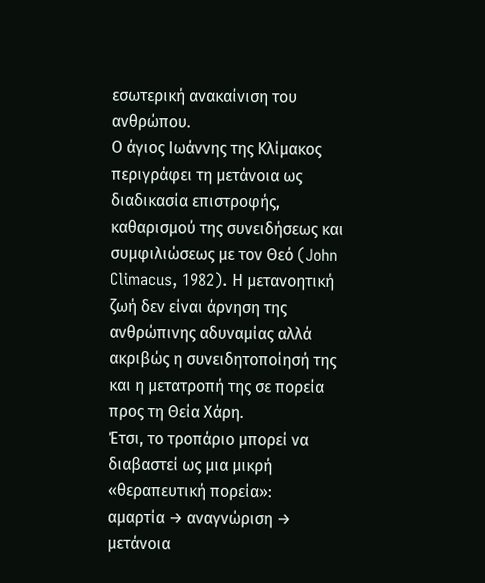εσωτερική ανακαίνιση του ανθρώπου.
Ο άγιος Ιωάννης της Κλίμακος περιγράφει τη μετάνοια ως διαδικασία επιστροφής, καθαρισμού της συνειδήσεως και συμφιλιώσεως με τον Θεό (John Climacus, 1982). Η μετανοητική ζωή δεν είναι άρνηση της ανθρώπινης αδυναμίας αλλά ακριβώς η συνειδητοποίησή της και η μετατροπή της σε πορεία προς τη Θεία Χάρη.
Έτσι, το τροπάριο μπορεί να διαβαστεί ως μια μικρή «θεραπευτική πορεία»:
αμαρτία → αναγνώριση → μετάνοια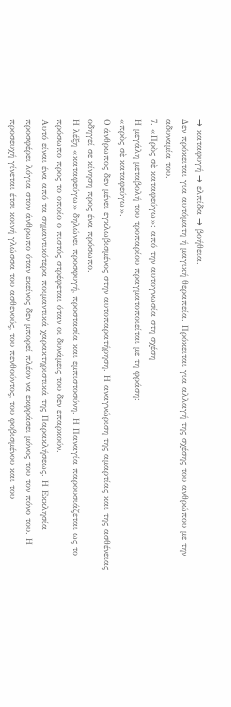→ καταφυγή → ελπίδα → βοήθεια.
Δεν πρόκειται για αυτόματη ή μαγική θεραπεία. Πρόκειται για αλλαγή της σχέσης του ανθρώπου με την αδυναμία του.
7. «Πρὸς σὲ καταφεύγω»: από την αυτογνωσία στη σχέση
Η μεγάλη μεταβολή του τροπαρίου πραγματοποιείται με τη φράση:
«πρὸς σὲ καταφεύγω».
Ο άνθρωπος δεν μένει εγκλωβισμένος στην αυτοπαρατήρηση. Η αναγνώριση της αμαρτίας και της ασθένειας οδηγεί σε κίνηση προς ένα πρόσωπο.
Η λέξη «καταφεύγω» δηλώνει προσφυγή, προστασία και εμπιστοσύνη. Η Παναγία παρουσιάζεται ως το πρόσωπο προς το οποίο ο πιστός στρέφεται όταν οι δυνάμεις του δεν επαρκούν.
Αυτό είναι ένα από τα σημαντικότερα ποιμαντικά χαρακτηριστικά της Παρακλήσεως. Η Εκκλησία προσφέρει λόγια στον άνθρωπο όταν εκείνος δεν μπορεί πλέον να εκφράσει μόνος του τον πόνο του. Η προσευχή γίνεται έτσι κοινή γλώσσα του ασθενούς, του πενθούντος, του φοβισμένου και του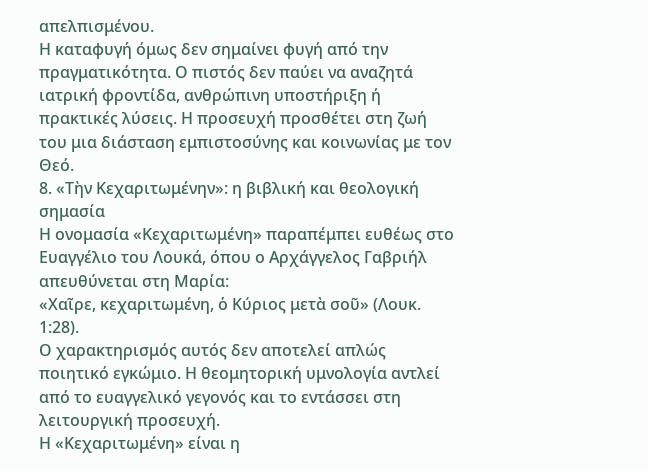απελπισμένου.
Η καταφυγή όμως δεν σημαίνει φυγή από την πραγματικότητα. Ο πιστός δεν παύει να αναζητά ιατρική φροντίδα, ανθρώπινη υποστήριξη ή πρακτικές λύσεις. Η προσευχή προσθέτει στη ζωή του μια διάσταση εμπιστοσύνης και κοινωνίας με τον Θεό.
8. «Τὴν Κεχαριτωμένην»: η βιβλική και θεολογική σημασία
Η ονομασία «Κεχαριτωμένη» παραπέμπει ευθέως στο Ευαγγέλιο του Λουκά, όπου ο Αρχάγγελος Γαβριήλ απευθύνεται στη Μαρία:
«Χαῖρε, κεχαριτωμένη, ὁ Κύριος μετὰ σοῦ» (Λουκ. 1:28).
Ο χαρακτηρισμός αυτός δεν αποτελεί απλώς ποιητικό εγκώμιο. Η θεομητορική υμνολογία αντλεί από το ευαγγελικό γεγονός και το εντάσσει στη λειτουργική προσευχή.
Η «Κεχαριτωμένη» είναι η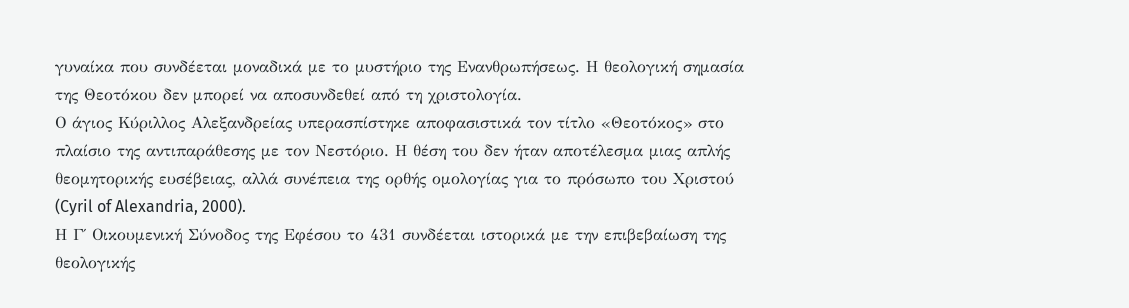γυναίκα που συνδέεται μοναδικά με το μυστήριο της Ενανθρωπήσεως. Η θεολογική σημασία της Θεοτόκου δεν μπορεί να αποσυνδεθεί από τη χριστολογία.
Ο άγιος Κύριλλος Αλεξανδρείας υπερασπίστηκε αποφασιστικά τον τίτλο «Θεοτόκος» στο πλαίσιο της αντιπαράθεσης με τον Νεστόριο. Η θέση του δεν ήταν αποτέλεσμα μιας απλής θεομητορικής ευσέβειας, αλλά συνέπεια της ορθής ομολογίας για το πρόσωπο του Χριστού (Cyril of Alexandria, 2000).
Η Γ΄ Οικουμενική Σύνοδος της Εφέσου το 431 συνδέεται ιστορικά με την επιβεβαίωση της θεολογικής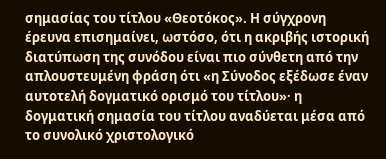σημασίας του τίτλου «Θεοτόκος». Η σύγχρονη έρευνα επισημαίνει, ωστόσο, ότι η ακριβής ιστορική διατύπωση της συνόδου είναι πιο σύνθετη από την απλουστευμένη φράση ότι «η Σύνοδος εξέδωσε έναν αυτοτελή δογματικό ορισμό του τίτλου»· η δογματική σημασία του τίτλου αναδύεται μέσα από το συνολικό χριστολογικό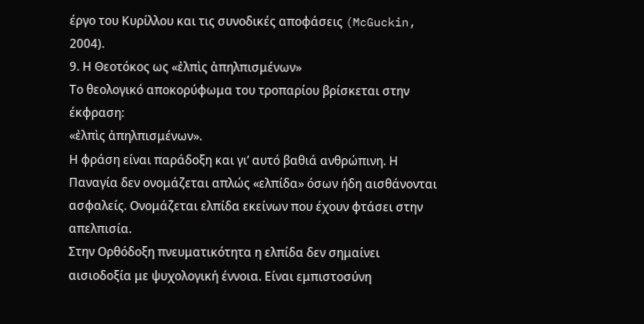έργο του Κυρίλλου και τις συνοδικές αποφάσεις (McGuckin, 2004).
9. Η Θεοτόκος ως «ἐλπὶς ἀπηλπισμένων»
Το θεολογικό αποκορύφωμα του τροπαρίου βρίσκεται στην έκφραση:
«ἐλπὶς ἀπηλπισμένων».
Η φράση είναι παράδοξη και γι’ αυτό βαθιά ανθρώπινη. Η Παναγία δεν ονομάζεται απλώς «ελπίδα» όσων ήδη αισθάνονται ασφαλείς. Ονομάζεται ελπίδα εκείνων που έχουν φτάσει στην απελπισία.
Στην Ορθόδοξη πνευματικότητα η ελπίδα δεν σημαίνει αισιοδοξία με ψυχολογική έννοια. Είναι εμπιστοσύνη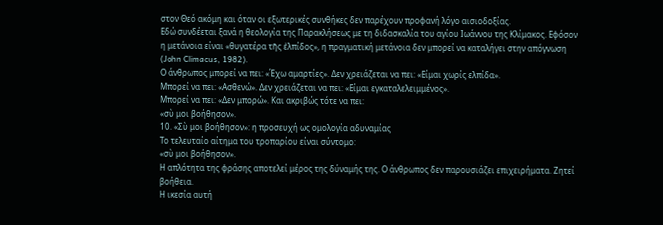στον Θεό ακόμη και όταν οι εξωτερικές συνθήκες δεν παρέχουν προφανή λόγο αισιοδοξίας.
Εδώ συνδέεται ξανά η θεολογία της Παρακλήσεως με τη διδασκαλία του αγίου Ιωάννου της Κλίμακος. Εφόσον η μετάνοια είναι «θυγατέρα τῆς ἐλπίδος», η πραγματική μετάνοια δεν μπορεί να καταλήγει στην απόγνωση (John Climacus, 1982).
Ο άνθρωπος μπορεί να πει: «Έχω αμαρτίες». Δεν χρειάζεται να πει: «Είμαι χωρίς ελπίδα».
Μπορεί να πει: «Ασθενώ». Δεν χρειάζεται να πει: «Είμαι εγκαταλελειμμένος».
Μπορεί να πει: «Δεν μπορώ». Και ακριβώς τότε να πει:
«σὺ μοι βοήθησον».
10. «Σὺ μοι βοήθησον»: η προσευχή ως ομολογία αδυναμίας
Το τελευταίο αίτημα του τροπαρίου είναι σύντομο:
«σὺ μοι βοήθησον».
Η απλότητα της φράσης αποτελεί μέρος της δύναμής της. Ο άνθρωπος δεν παρουσιάζει επιχειρήματα. Ζητεί βοήθεια.
Η ικεσία αυτή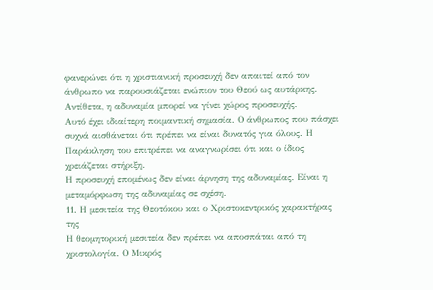φανερώνει ότι η χριστιανική προσευχή δεν απαιτεί από τον άνθρωπο να παρουσιάζεται ενώπιον του Θεού ως αυτάρκης. Αντίθετα, η αδυναμία μπορεί να γίνει χώρος προσευχής.
Αυτό έχει ιδιαίτερη ποιμαντική σημασία. Ο άνθρωπος που πάσχει συχνά αισθάνεται ότι πρέπει να είναι δυνατός για όλους. Η Παράκληση του επιτρέπει να αναγνωρίσει ότι και ο ίδιος χρειάζεται στήριξη.
Η προσευχή επομένως δεν είναι άρνηση της αδυναμίας. Είναι η μεταμόρφωση της αδυναμίας σε σχέση.
11. Η μεσιτεία της Θεοτόκου και ο Χριστοκεντρικός χαρακτήρας της
Η θεομητορική μεσιτεία δεν πρέπει να αποσπάται από τη χριστολογία. Ο Μικρός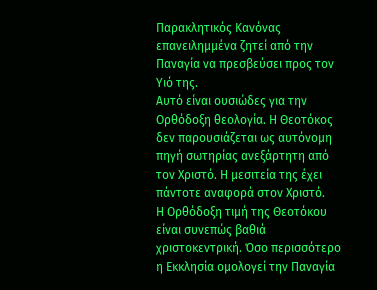Παρακλητικός Κανόνας επανειλημμένα ζητεί από την Παναγία να πρεσβεύσει προς τον Υιό της.
Αυτό είναι ουσιώδες για την Ορθόδοξη θεολογία. Η Θεοτόκος δεν παρουσιάζεται ως αυτόνομη πηγή σωτηρίας ανεξάρτητη από τον Χριστό. Η μεσιτεία της έχει πάντοτε αναφορά στον Χριστό.
Η Ορθόδοξη τιμή της Θεοτόκου είναι συνεπώς βαθιά χριστοκεντρική. Όσο περισσότερο η Εκκλησία ομολογεί την Παναγία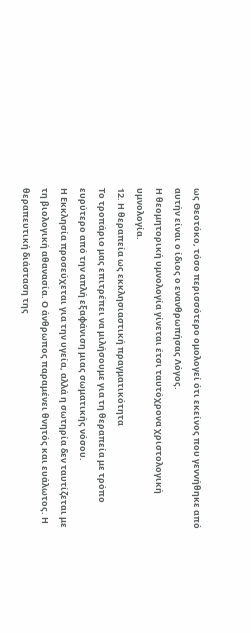ως Θεοτόκο, τόσο περισσότερο ομολογεί ότι εκείνος που γεννήθηκε από αυτήν είναι ο ίδιος ο ενανθρωπήσας Λόγος.
Η θεομητορική υμνολογία γίνεται έτσι ταυτόχρονα χριστολογική υμνολογία.
12. Η θεραπεία ως εκκλησιαστική πραγματικότητα
Το τροπάριο μας επιτρέπει να μιλήσουμε για τη θεραπεία με τρόπο ευρύτερο από την απλή εξαφάνιση μιας σωματικής νόσου.
Η Εκκλησία προσεύχεται για την υγεία, αλλά η σωτηρία δεν ταυτίζεται με τη βιολογική αθανασία. Ο άνθρωπος παραμένει θνητός και ευάλωτος. Η θεραπευτική διάσταση της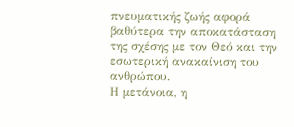πνευματικής ζωής αφορά βαθύτερα την αποκατάσταση της σχέσης με τον Θεό και την εσωτερική ανακαίνιση του ανθρώπου.
Η μετάνοια, η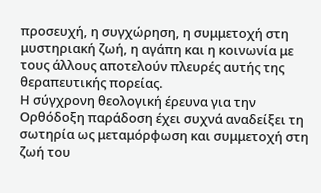προσευχή, η συγχώρηση, η συμμετοχή στη μυστηριακή ζωή, η αγάπη και η κοινωνία με τους άλλους αποτελούν πλευρές αυτής της θεραπευτικής πορείας.
Η σύγχρονη θεολογική έρευνα για την Ορθόδοξη παράδοση έχει συχνά αναδείξει τη σωτηρία ως μεταμόρφωση και συμμετοχή στη ζωή του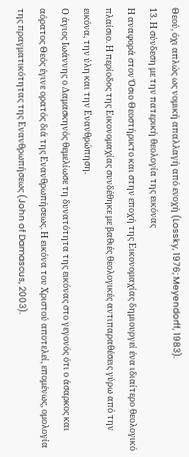Θεού, όχι απλώς ως νομική απαλλαγή από ενοχή (Lossky, 1976; Meyendorff, 1983).
13. Η σύνδεση με την πατερική θεολογία της εικόνας
Η αναφορά στον Όσιο Θεοστήρικτο και στην εποχή της Εικονομαχίας δημιουργεί ένα ιδιαίτερο θεολογικό πλαίσιο. Η περίοδος της Εικονομαχίας συνδέθηκε με βαθιές θεολογικές αντιπαραθέσεις γύρω από την εικόνα, την ύλη και την Ενανθρώπηση.
Ο άγιος Ιωάννης ο Δαμασκηνός θεμελίωσε τη δυνατότητα της εικόνας στο γεγονός ότι ο άσαρκος και αόρατος Θεός έγινε ορατός διά της Ενανθρωπήσεως. Η εικόνα του Χριστού αποτελεί, επομένως, ομολογία της πραγματικότητας της Ενανθρωπήσεως (John of Damascus, 2003).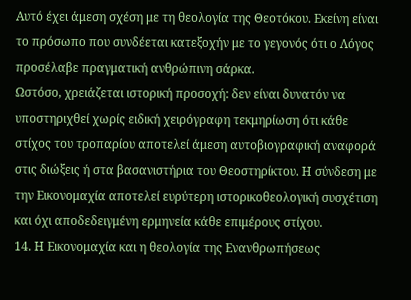Αυτό έχει άμεση σχέση με τη θεολογία της Θεοτόκου. Εκείνη είναι το πρόσωπο που συνδέεται κατεξοχήν με το γεγονός ότι ο Λόγος προσέλαβε πραγματική ανθρώπινη σάρκα.
Ωστόσο, χρειάζεται ιστορική προσοχή: δεν είναι δυνατόν να υποστηριχθεί χωρίς ειδική χειρόγραφη τεκμηρίωση ότι κάθε στίχος του τροπαρίου αποτελεί άμεση αυτοβιογραφική αναφορά στις διώξεις ή στα βασανιστήρια του Θεοστηρίκτου. Η σύνδεση με την Εικονομαχία αποτελεί ευρύτερη ιστορικοθεολογική συσχέτιση και όχι αποδεδειγμένη ερμηνεία κάθε επιμέρους στίχου.
14. Η Εικονομαχία και η θεολογία της Ενανθρωπήσεως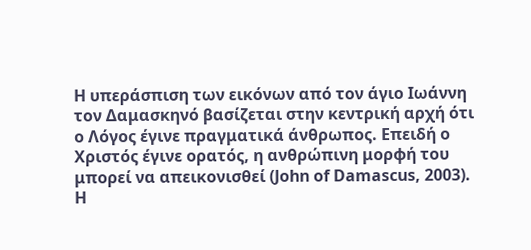Η υπεράσπιση των εικόνων από τον άγιο Ιωάννη τον Δαμασκηνό βασίζεται στην κεντρική αρχή ότι ο Λόγος έγινε πραγματικά άνθρωπος. Επειδή ο Χριστός έγινε ορατός, η ανθρώπινη μορφή του μπορεί να απεικονισθεί (John of Damascus, 2003).
Η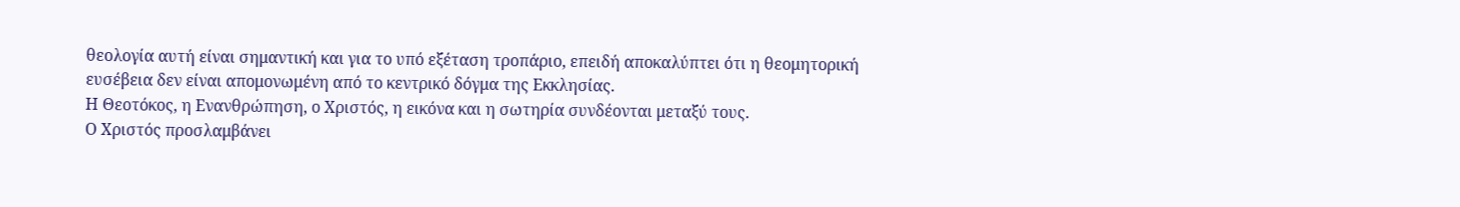θεολογία αυτή είναι σημαντική και για το υπό εξέταση τροπάριο, επειδή αποκαλύπτει ότι η θεομητορική ευσέβεια δεν είναι απομονωμένη από το κεντρικό δόγμα της Εκκλησίας.
Η Θεοτόκος, η Ενανθρώπηση, ο Χριστός, η εικόνα και η σωτηρία συνδέονται μεταξύ τους.
Ο Χριστός προσλαμβάνει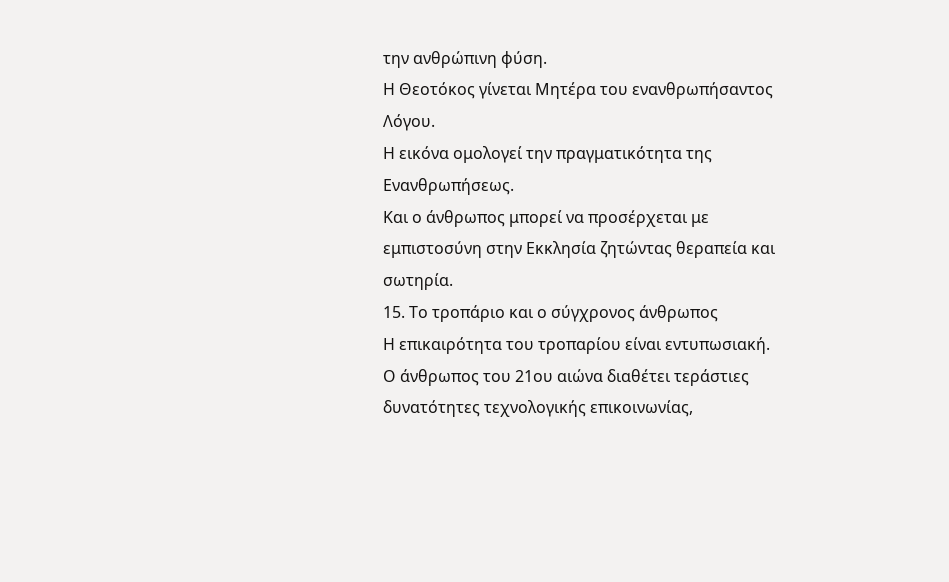την ανθρώπινη φύση.
Η Θεοτόκος γίνεται Μητέρα του ενανθρωπήσαντος Λόγου.
Η εικόνα ομολογεί την πραγματικότητα της Ενανθρωπήσεως.
Και ο άνθρωπος μπορεί να προσέρχεται με εμπιστοσύνη στην Εκκλησία ζητώντας θεραπεία και σωτηρία.
15. Το τροπάριο και ο σύγχρονος άνθρωπος
Η επικαιρότητα του τροπαρίου είναι εντυπωσιακή.
Ο άνθρωπος του 21ου αιώνα διαθέτει τεράστιες δυνατότητες τεχνολογικής επικοινωνίας,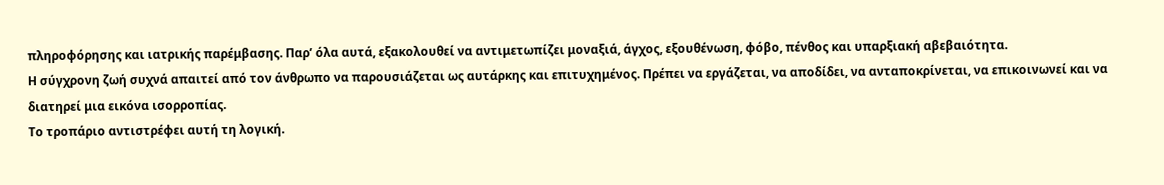πληροφόρησης και ιατρικής παρέμβασης. Παρ’ όλα αυτά, εξακολουθεί να αντιμετωπίζει μοναξιά, άγχος, εξουθένωση, φόβο, πένθος και υπαρξιακή αβεβαιότητα.
Η σύγχρονη ζωή συχνά απαιτεί από τον άνθρωπο να παρουσιάζεται ως αυτάρκης και επιτυχημένος. Πρέπει να εργάζεται, να αποδίδει, να ανταποκρίνεται, να επικοινωνεί και να διατηρεί μια εικόνα ισορροπίας.
Το τροπάριο αντιστρέφει αυτή τη λογική.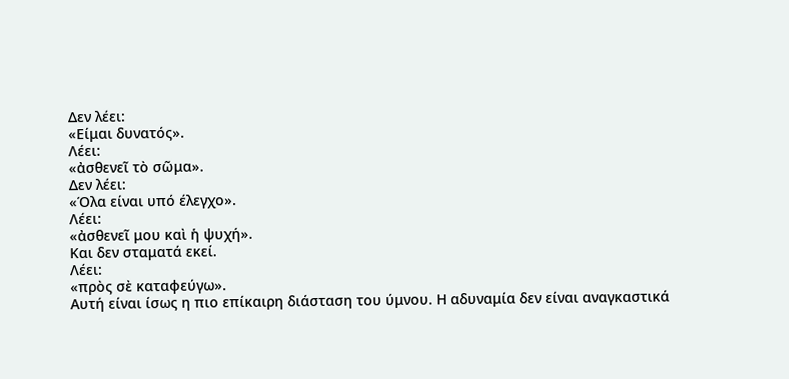Δεν λέει:
«Είμαι δυνατός».
Λέει:
«ἀσθενεῖ τὸ σῶμα».
Δεν λέει:
«Όλα είναι υπό έλεγχο».
Λέει:
«ἀσθενεῖ μου καὶ ἡ ψυχή».
Και δεν σταματά εκεί.
Λέει:
«πρὸς σὲ καταφεύγω».
Αυτή είναι ίσως η πιο επίκαιρη διάσταση του ύμνου. Η αδυναμία δεν είναι αναγκαστικά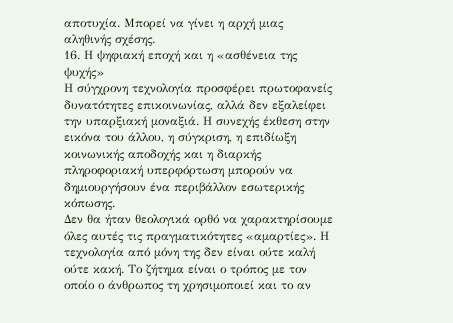αποτυχία. Μπορεί να γίνει η αρχή μιας αληθινής σχέσης.
16. Η ψηφιακή εποχή και η «ασθένεια της ψυχής»
Η σύγχρονη τεχνολογία προσφέρει πρωτοφανείς δυνατότητες επικοινωνίας, αλλά δεν εξαλείφει την υπαρξιακή μοναξιά. Η συνεχής έκθεση στην εικόνα του άλλου, η σύγκριση, η επιδίωξη κοινωνικής αποδοχής και η διαρκής πληροφοριακή υπερφόρτωση μπορούν να δημιουργήσουν ένα περιβάλλον εσωτερικής κόπωσης.
Δεν θα ήταν θεολογικά ορθό να χαρακτηρίσουμε όλες αυτές τις πραγματικότητες «αμαρτίες». Η τεχνολογία από μόνη της δεν είναι ούτε καλή ούτε κακή. Το ζήτημα είναι ο τρόπος με τον οποίο ο άνθρωπος τη χρησιμοποιεί και το αν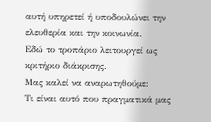αυτή υπηρετεί ή υποδουλώνει την ελευθερία και την κοινωνία.
Εδώ το τροπάριο λειτουργεί ως κριτήριο διάκρισης.
Μας καλεί να αναρωτηθούμε:
Τι είναι αυτό που πραγματικά μας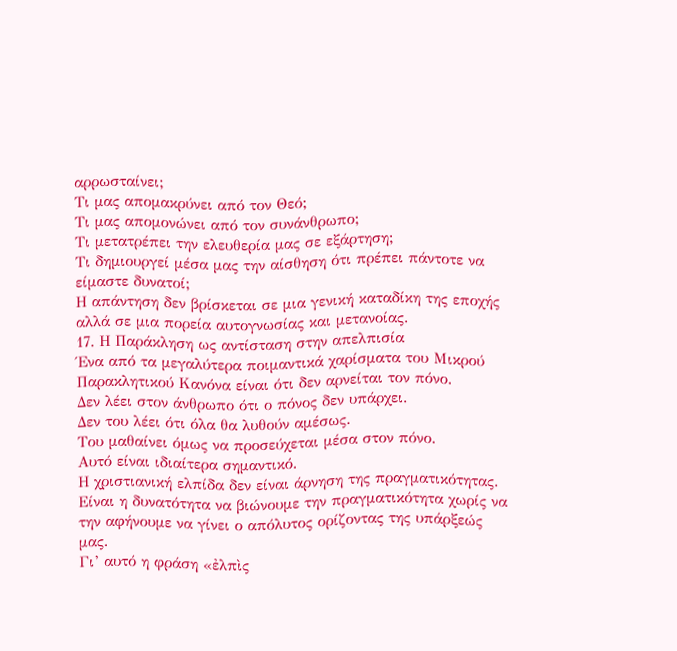αρρωσταίνει;
Τι μας απομακρύνει από τον Θεό;
Τι μας απομονώνει από τον συνάνθρωπο;
Τι μετατρέπει την ελευθερία μας σε εξάρτηση;
Τι δημιουργεί μέσα μας την αίσθηση ότι πρέπει πάντοτε να είμαστε δυνατοί;
Η απάντηση δεν βρίσκεται σε μια γενική καταδίκη της εποχής αλλά σε μια πορεία αυτογνωσίας και μετανοίας.
17. Η Παράκληση ως αντίσταση στην απελπισία
Ένα από τα μεγαλύτερα ποιμαντικά χαρίσματα του Μικρού Παρακλητικού Κανόνα είναι ότι δεν αρνείται τον πόνο.
Δεν λέει στον άνθρωπο ότι ο πόνος δεν υπάρχει.
Δεν του λέει ότι όλα θα λυθούν αμέσως.
Του μαθαίνει όμως να προσεύχεται μέσα στον πόνο.
Αυτό είναι ιδιαίτερα σημαντικό.
Η χριστιανική ελπίδα δεν είναι άρνηση της πραγματικότητας. Είναι η δυνατότητα να βιώνουμε την πραγματικότητα χωρίς να την αφήνουμε να γίνει ο απόλυτος ορίζοντας της υπάρξεώς μας.
Γι’ αυτό η φράση «ἐλπὶς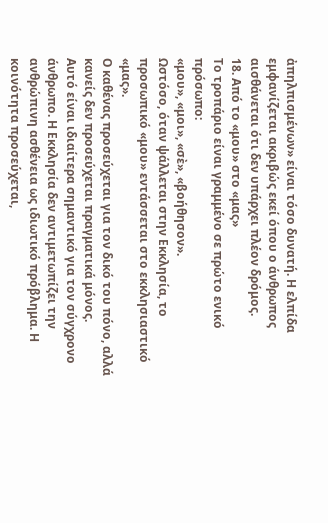ἀπηλπισμένων» είναι τόσο δυνατή. Η ελπίδα εμφανίζεται ακριβώς εκεί όπου ο άνθρωπος αισθάνεται ότι δεν υπάρχει πλέον δρόμος.
18. Από το «μου» στο «μας»
Το τροπάριο είναι γραμμένο σε πρώτο ενικό πρόσωπο:
«μου», «μοι», «σὲ», «βοήθησον».
Ωστόσο, όταν ψάλλεται στην Εκκλησία, το προσωπικό «μου» εντάσσεται στο εκκλησιαστικό «μας».
Ο καθένας προσεύχεται για τον δικό του πόνο, αλλά κανείς δεν προσεύχεται πραγματικά μόνος.
Αυτό είναι ιδιαίτερα σημαντικό για τον σύγχρονο άνθρωπο. Η Εκκλησία δεν αντιμετωπίζει την ανθρώπινη ασθένεια ως ιδιωτικό πρόβλημα. Η κοινότητα προσεύχεται,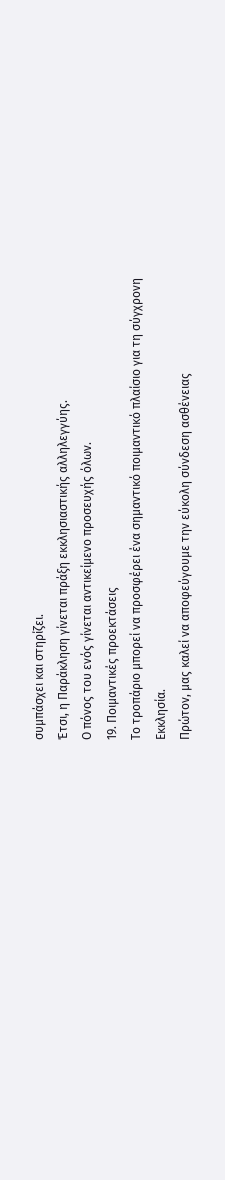συμπάσχει και στηρίζει.
Έτσι, η Παράκληση γίνεται πράξη εκκλησιαστικής αλληλεγγύης.
Ο πόνος του ενός γίνεται αντικείμενο προσευχής όλων.
19. Ποιμαντικές προεκτάσεις
Το τροπάριο μπορεί να προσφέρει ένα σημαντικό ποιμαντικό πλαίσιο για τη σύγχρονη Εκκλησία.
Πρώτον, μας καλεί να αποφεύγουμε την εύκολη σύνδεση ασθένειας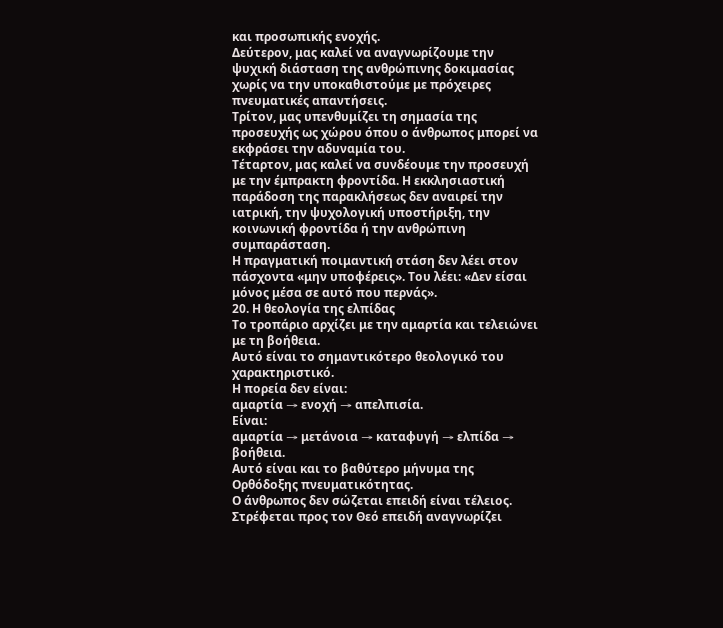και προσωπικής ενοχής.
Δεύτερον, μας καλεί να αναγνωρίζουμε την ψυχική διάσταση της ανθρώπινης δοκιμασίας χωρίς να την υποκαθιστούμε με πρόχειρες πνευματικές απαντήσεις.
Τρίτον, μας υπενθυμίζει τη σημασία της προσευχής ως χώρου όπου ο άνθρωπος μπορεί να εκφράσει την αδυναμία του.
Τέταρτον, μας καλεί να συνδέουμε την προσευχή με την έμπρακτη φροντίδα. Η εκκλησιαστική παράδοση της παρακλήσεως δεν αναιρεί την ιατρική, την ψυχολογική υποστήριξη, την κοινωνική φροντίδα ή την ανθρώπινη συμπαράσταση.
Η πραγματική ποιμαντική στάση δεν λέει στον πάσχοντα «μην υποφέρεις». Του λέει: «Δεν είσαι μόνος μέσα σε αυτό που περνάς».
20. Η θεολογία της ελπίδας
Το τροπάριο αρχίζει με την αμαρτία και τελειώνει με τη βοήθεια.
Αυτό είναι το σημαντικότερο θεολογικό του χαρακτηριστικό.
Η πορεία δεν είναι:
αμαρτία → ενοχή → απελπισία.
Είναι:
αμαρτία → μετάνοια → καταφυγή → ελπίδα → βοήθεια.
Αυτό είναι και το βαθύτερο μήνυμα της Ορθόδοξης πνευματικότητας.
Ο άνθρωπος δεν σώζεται επειδή είναι τέλειος. Στρέφεται προς τον Θεό επειδή αναγνωρίζει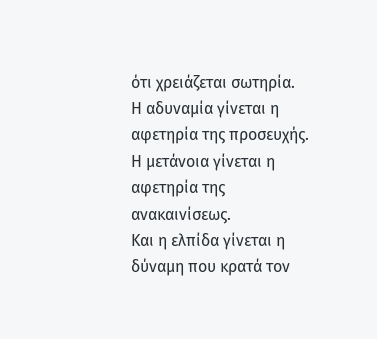ότι χρειάζεται σωτηρία.
Η αδυναμία γίνεται η αφετηρία της προσευχής.
Η μετάνοια γίνεται η αφετηρία της ανακαινίσεως.
Και η ελπίδα γίνεται η δύναμη που κρατά τον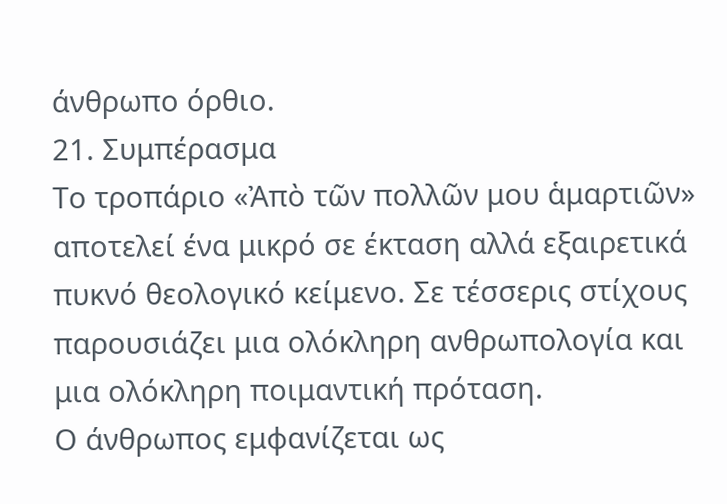άνθρωπο όρθιο.
21. Συμπέρασμα
Το τροπάριο «Ἀπὸ τῶν πολλῶν μου ἁμαρτιῶν» αποτελεί ένα μικρό σε έκταση αλλά εξαιρετικά πυκνό θεολογικό κείμενο. Σε τέσσερις στίχους παρουσιάζει μια ολόκληρη ανθρωπολογία και μια ολόκληρη ποιμαντική πρόταση.
Ο άνθρωπος εμφανίζεται ως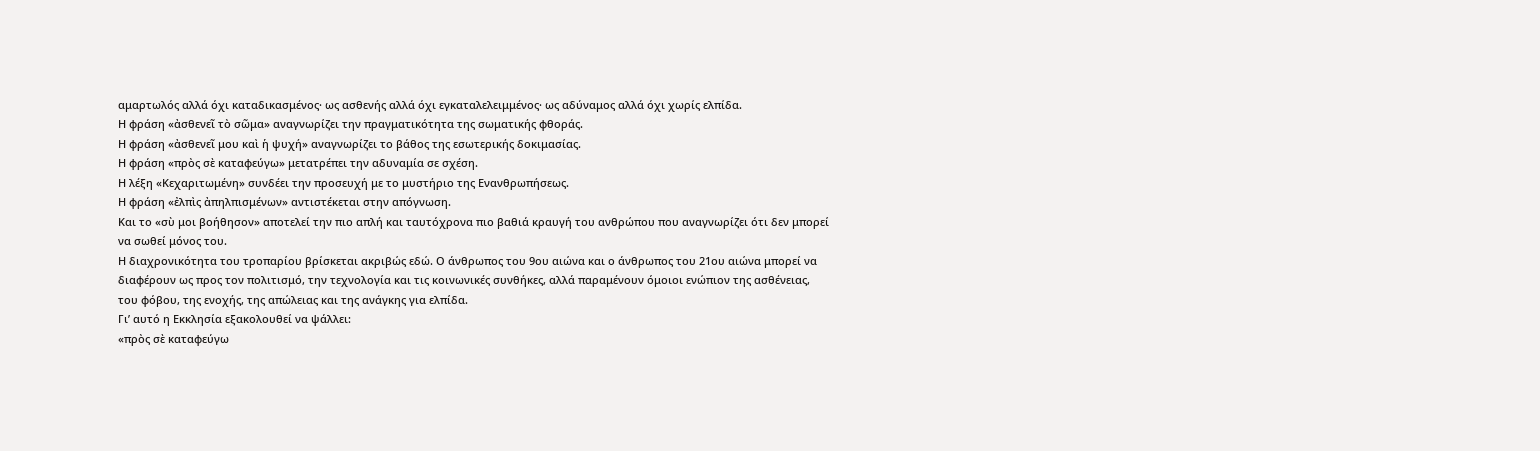αμαρτωλός αλλά όχι καταδικασμένος· ως ασθενής αλλά όχι εγκαταλελειμμένος· ως αδύναμος αλλά όχι χωρίς ελπίδα.
Η φράση «ἀσθενεῖ τὸ σῶμα» αναγνωρίζει την πραγματικότητα της σωματικής φθοράς.
Η φράση «ἀσθενεῖ μου καὶ ἡ ψυχή» αναγνωρίζει το βάθος της εσωτερικής δοκιμασίας.
Η φράση «πρὸς σὲ καταφεύγω» μετατρέπει την αδυναμία σε σχέση.
Η λέξη «Κεχαριτωμένη» συνδέει την προσευχή με το μυστήριο της Ενανθρωπήσεως.
Η φράση «ἐλπὶς ἀπηλπισμένων» αντιστέκεται στην απόγνωση.
Και το «σὺ μοι βοήθησον» αποτελεί την πιο απλή και ταυτόχρονα πιο βαθιά κραυγή του ανθρώπου που αναγνωρίζει ότι δεν μπορεί να σωθεί μόνος του.
Η διαχρονικότητα του τροπαρίου βρίσκεται ακριβώς εδώ. Ο άνθρωπος του 9ου αιώνα και ο άνθρωπος του 21ου αιώνα μπορεί να διαφέρουν ως προς τον πολιτισμό, την τεχνολογία και τις κοινωνικές συνθήκες, αλλά παραμένουν όμοιοι ενώπιον της ασθένειας, του φόβου, της ενοχής, της απώλειας και της ανάγκης για ελπίδα.
Γι’ αυτό η Εκκλησία εξακολουθεί να ψάλλει:
«πρὸς σὲ καταφεύγω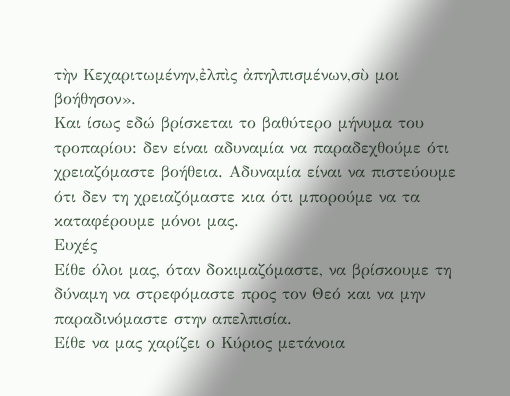τὴν Κεχαριτωμένην,ἐλπὶς ἀπηλπισμένων,σὺ μοι βοήθησον».
Και ίσως εδώ βρίσκεται το βαθύτερο μήνυμα του τροπαρίου: δεν είναι αδυναμία να παραδεχθούμε ότι χρειαζόμαστε βοήθεια. Αδυναμία είναι να πιστεύουμε ότι δεν τη χρειαζόμαστε κια ότι μπορούμε να τα καταφέρουμε μόνοι μας.
Ευχές
Είθε όλοι μας, όταν δοκιμαζόμαστε, να βρίσκουμε τη δύναμη να στρεφόμαστε προς τον Θεό και να μην παραδινόμαστε στην απελπισία.
Είθε να μας χαρίζει ο Κύριος μετάνοια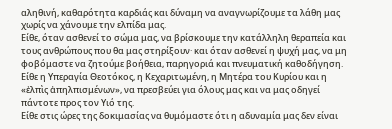αληθινή, καθαρότητα καρδιάς και δύναμη να αναγνωρίζουμε τα λάθη μας χωρίς να χάνουμε την ελπίδα μας.
Είθε, όταν ασθενεί το σώμα μας, να βρίσκουμε την κατάλληλη θεραπεία και τους ανθρώπους που θα μας στηρίξουν· και όταν ασθενεί η ψυχή μας, να μη φοβόμαστε να ζητούμε βοήθεια, παρηγοριά και πνευματική καθοδήγηση.
Είθε η Υπεραγία Θεοτόκος, η Κεχαριτωμένη, η Μητέρα του Κυρίου και η «ἐλπὶς ἀπηλπισμένων», να πρεσβεύει για όλους μας και να μας οδηγεί πάντοτε προς τον Υιό της.
Είθε στις ώρες της δοκιμασίας να θυμόμαστε ότι η αδυναμία μας δεν είναι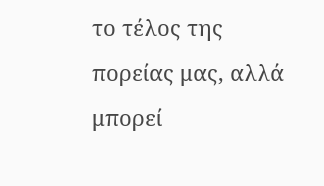το τέλος της πορείας μας, αλλά μπορεί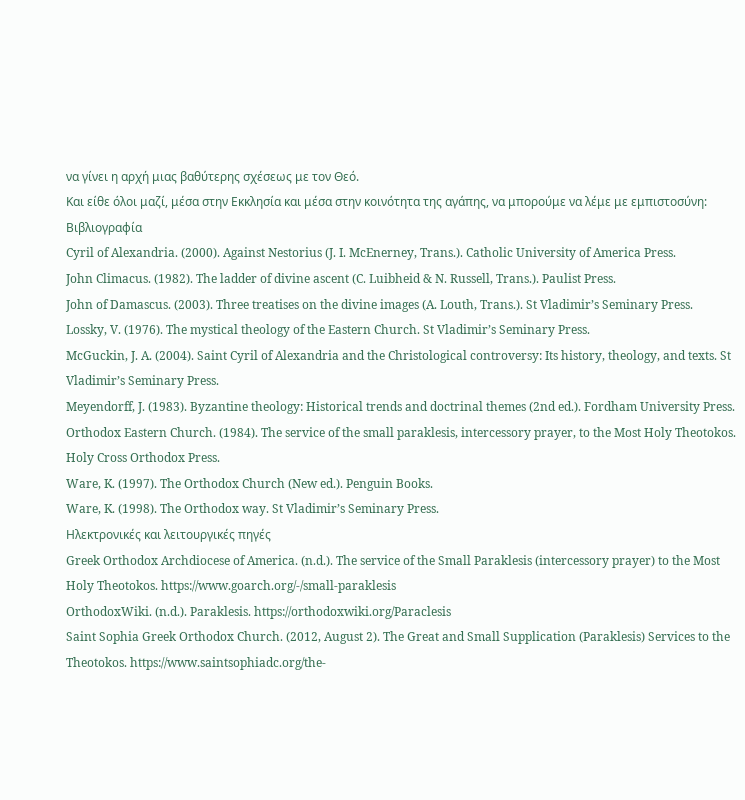να γίνει η αρχή μιας βαθύτερης σχέσεως με τον Θεό.
Και είθε όλοι μαζί, μέσα στην Εκκλησία και μέσα στην κοινότητα της αγάπης, να μπορούμε να λέμε με εμπιστοσύνη:
Βιβλιογραφία
Cyril of Alexandria. (2000). Against Nestorius (J. I. McEnerney, Trans.). Catholic University of America Press.
John Climacus. (1982). The ladder of divine ascent (C. Luibheid & N. Russell, Trans.). Paulist Press.
John of Damascus. (2003). Three treatises on the divine images (A. Louth, Trans.). St Vladimir’s Seminary Press.
Lossky, V. (1976). The mystical theology of the Eastern Church. St Vladimir’s Seminary Press.
McGuckin, J. A. (2004). Saint Cyril of Alexandria and the Christological controversy: Its history, theology, and texts. St Vladimir’s Seminary Press.
Meyendorff, J. (1983). Byzantine theology: Historical trends and doctrinal themes (2nd ed.). Fordham University Press.
Orthodox Eastern Church. (1984). The service of the small paraklesis, intercessory prayer, to the Most Holy Theotokos. Holy Cross Orthodox Press.
Ware, K. (1997). The Orthodox Church (New ed.). Penguin Books.
Ware, K. (1998). The Orthodox way. St Vladimir’s Seminary Press.
Ηλεκτρονικές και λειτουργικές πηγές
Greek Orthodox Archdiocese of America. (n.d.). The service of the Small Paraklesis (intercessory prayer) to the Most Holy Theotokos. https://www.goarch.org/-/small-paraklesis
OrthodoxWiki. (n.d.). Paraklesis. https://orthodoxwiki.org/Paraclesis
Saint Sophia Greek Orthodox Church. (2012, August 2). The Great and Small Supplication (Paraklesis) Services to the Theotokos. https://www.saintsophiadc.org/the-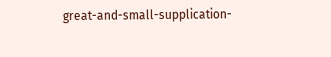great-and-small-supplication-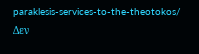paraklesis-services-to-the-theotokos/
Δεν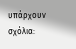υπάρχουν σχόλια: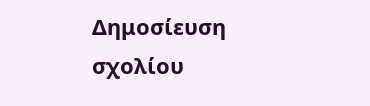Δημοσίευση σχολίου